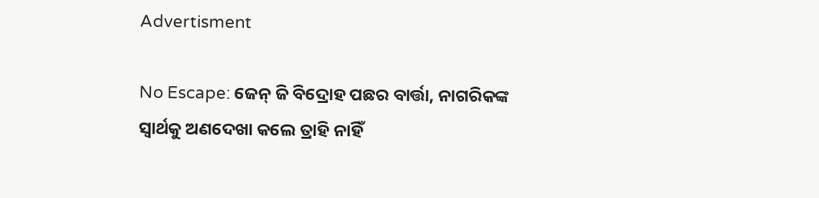Advertisment

No Escape: ଜେନ୍ ଜି ବିଦ୍ରୋହ ପଛର ବାର୍ତ୍ତା, ନାଗରିକଙ୍କ ସ୍ୱାର୍ଥକୁ ଅଣଦେଖା କଲେ ତ୍ରାହି ନାହିଁ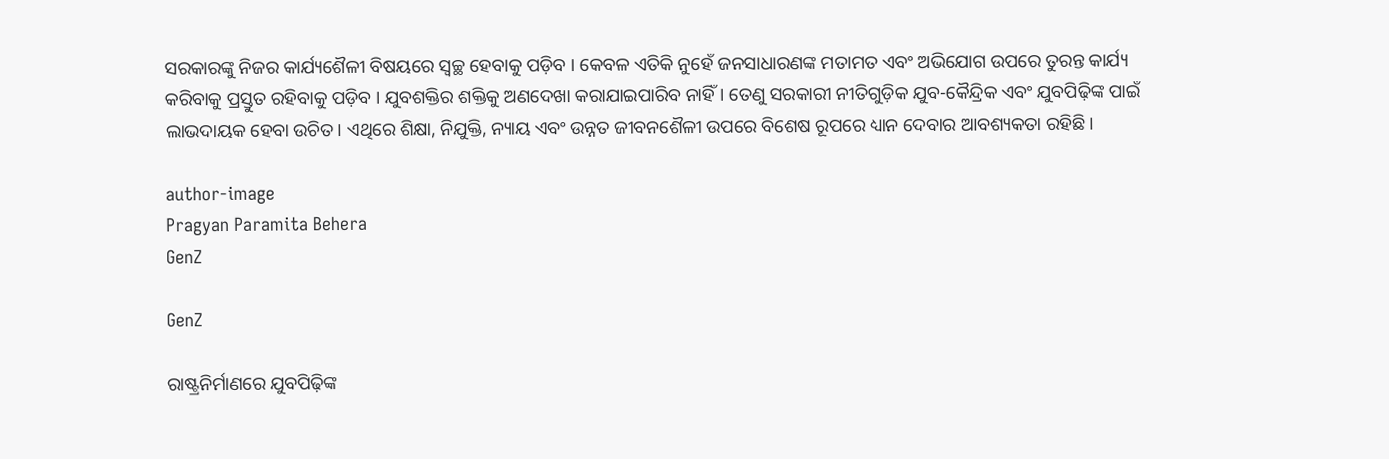ସରକାରଙ୍କୁ ନିଜର କାର୍ଯ୍ୟଶୈଳୀ ବିଷୟରେ ସ୍ୱଚ୍ଛ ହେବାକୁ ପଡ଼ିବ । କେବଳ ଏତିକି ନୁହେଁ ଜନସାଧାରଣଙ୍କ ମତାମତ ଏବଂ ଅଭିଯୋଗ ଉପରେ ତୁରନ୍ତ କାର୍ଯ୍ୟ କରିବାକୁ ପ୍ରସ୍ତୁତ ରହିବାକୁ ପଡ଼ିବ । ଯୁବଶକ୍ତିର ଶକ୍ତିକୁ ଅଣଦେଖା କରାଯାଇପାରିବ ନାହିଁ। ତେଣୁ ସରକାରୀ ନୀତିଗୁଡ଼ିକ ଯୁବ-କୈନ୍ଦ୍ରିକ ଏବଂ ଯୁବପିଢ଼ିଙ୍କ ପାଇଁ ଲାଭଦାୟକ ହେବା ଉଚିତ। ଏଥିରେ ଶିକ୍ଷା, ନିଯୁକ୍ତି, ନ୍ୟାୟ ଏବଂ ଉନ୍ନତ ଜୀବନଶୈଳୀ ଉପରେ ବିଶେଷ ରୂପରେ ଧ୍ୟାନ ଦେବାର ଆବଶ୍ୟକତା ରହିଛି ।

author-image
Pragyan Paramita Behera
GenZ

GenZ

ରାଷ୍ଟ୍ରନିର୍ମାଣରେ ଯୁବପିଢ଼ିଙ୍କ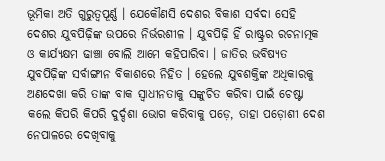ଭୂମିକା ଅତି ଗୁରୁତ୍ୱପୂର୍ଣ୍ଣ । ଯେକୌଣସି ଦେଶର ବିକାଶ ସର୍ବଦା ସେହି ଦେଶର ଯୁବପିଢ଼ିଙ୍କ ଉପରେ ନିର୍ଭରଶୀଳ । ଯୁବପିଢ଼ି ହିଁ ରାଷ୍ଟ୍ରର ରଚନାତ୍ମକ ଓ କାର୍ଯ୍ୟକ୍ଷମ ଢାଞ୍ଚା ବୋଲି ଆମେ କହିପାରିବା । ଜାତିର ଭବିଷ୍ୟତ ଯୁବପିଢ଼ିଙ୍କ ସର୍ବାଙ୍ଗୀନ ବିକାଶରେ ନିହିତ । ହେଲେ ଯୁବଶକ୍ତିଙ୍କ ଅଧିକାରକୁ ଅଣଦେଖା କରି ତାଙ୍କ ବାକ ସ୍ୱାଧୀନତାକୁ ସଙ୍କୁଚିତ କରିବା ପାଇଁ ଚେଷ୍ଟା କଲେ କିପରି କିପରି ଦୁର୍ଦ୍ଦଶା ଭୋଗ କରିବାକୁ ପଡ଼େ, ତାହା ପଡ଼ୋଶୀ ଦେଶ ନେପାଳରେ ଦେଖିବାକୁ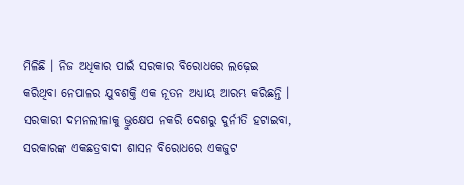ମିଳିଛି । ନିଜ ଅଧିକାର ପାଇଁ ସରକାର ବିରୋଧରେ ଲଢ଼େଇ କରିଥିବା ନେପାଳର ଯୁବଶକ୍ତି ଏକ ନୂତନ ଅଧ୍ୟାୟ ଆରମ୍ଭ କରିଛନ୍ତି । ସରକାରୀ ଦମନଲୀଳାକୁ ଭ୍ରୁକ୍ଷେପ ନକରି ଦେଶରୁ ଦୁର୍ନୀତି ହଟାଇବା, ସରକାରଙ୍କ ଏକଛତ୍ରବାଦୀ ଶାସନ ବିରୋଧରେ ଏକଜୁଟ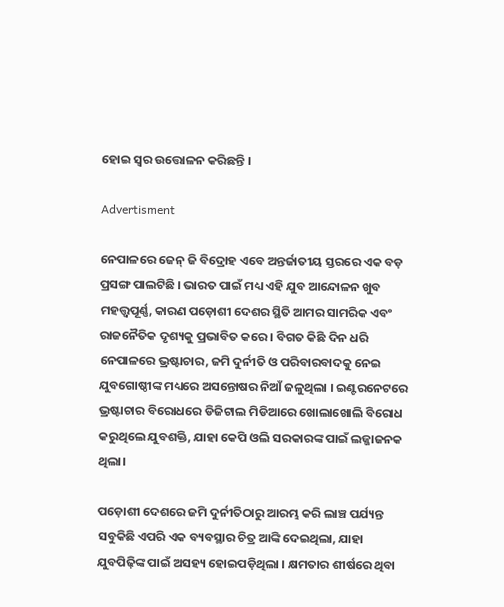ହୋଇ ସ୍ୱର ଉତ୍ତୋଳନ କରିଛନ୍ତି ।

Advertisment

ନେପାଳରେ ଜେନ୍‌ ଜି ବିଦ୍ରୋହ ଏବେ ଅନ୍ତର୍ଜାତୀୟ ସ୍ତରରେ ଏକ ବଡ଼ ପ୍ରସଙ୍ଗ ପାଲଟିଛି । ଭାରତ ପାଇଁ ମଧ୍ୟ ଏହି ଯୁବ ଆନ୍ଦୋଳନ ଖୁବ ମହତ୍ତ୍ୱପୂର୍ଣ୍ଣ, କାରଣ ପଡ଼ୋଶୀ ଦେଶର ସ୍ଥିତି ଆମର ସାମରିକ ଏବଂ ରାଜନୈତିକ ଦୃଶ୍ୟକୁ ପ୍ରଭାବିତ କରେ । ବିଗତ କିଛି ଦିନ ଧରି ନେପାଳରେ ଭ୍ରଷ୍ଟାଚାର, ଜମି ଦୁର୍ନୀତି ଓ ପରିବାରବାଦକୁ ନେଇ ଯୁବଗୋଷ୍ଠୀଙ୍କ ମଧ୍ୟରେ ଅସନ୍ତୋଷର ନିଆଁ ଜଳୁଥିଲା । ଇଣ୍ଟରନେଟରେ ଭ୍ରଷ୍ଟାଚାର ବିରୋଧରେ ଡିଜିଟାଲ ମିଡିଆରେ ଖୋଲାଖୋଲି ବିରୋଧ କରୁଥିଲେ ଯୁବଶକ୍ତି, ଯାହା କେପି ଓଲି ସରକାରଙ୍କ ପାଇଁ ଲଜ୍ଜାଜନକ ଥିଲା।

ପଡ଼ୋଶୀ ଦେଶରେ ଜମି ଦୁର୍ନୀତିଠାରୁ ଆରମ୍ଭ କରି ଲାଞ୍ଚ ପର୍ଯ୍ୟନ୍ତ ସବୁକିଛି ଏପରି ଏକ ବ୍ୟବସ୍ଥାର ଚିତ୍ର ଆଙ୍କି ଦେଇଥିଲା, ଯାହା ଯୁବପିଢ଼ିଙ୍କ ପାଇଁ ଅସହ୍ୟ ହୋଇପଡ଼ିଥିଲା । କ୍ଷମତାର ଶୀର୍ଷରେ ଥିବା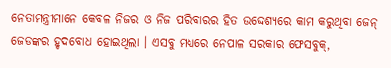ନେତାମନ୍ତ୍ରୀମାନେ କେବଳ ନିଜର ଓ ନିଜ ପରିବାରର ହିତ ଉଦ୍ଦେଶ୍ୟରେ କାମ କରୁଥିବା ଜେନ୍‌ ଜେଡଙ୍କର ହୃଦବୋଧ ହୋଇଥିଲା । ଏସବୁ ମଧ୍ୟରେ ନେପାଳ ସରକାର ଫେସବୁକ୍,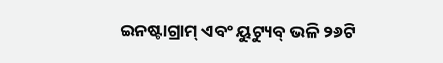ଇନଷ୍ଟାଗ୍ରାମ୍ ଏବଂ ୟୁଟ୍ୟୁବ୍ ଭଳି ୨୬ଟି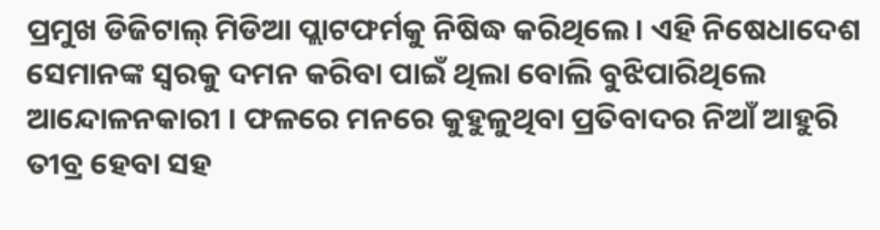ପ୍ରମୁଖ ଡିଜିଟାଲ୍ ମିଡିଆ ପ୍ଲାଟଫର୍ମକୁ ନିଷିଦ୍ଧ କରିଥିଲେ। ଏହି ନିଷେଧାଦେଶ ସେମାନଙ୍କ ସ୍ୱରକୁ ଦମନ କରିବା ପାଇଁ ଥିଲା ବୋଲି ବୁଝିପାରିଥିଲେ ଆନ୍ଦୋଳନକାରୀ । ଫଳରେ ମନରେ କୁହୁଳୁଥିବା ପ୍ରତିବାଦର ନିଆଁ ଆହୁରି ତୀବ୍ର ହେବା ସହ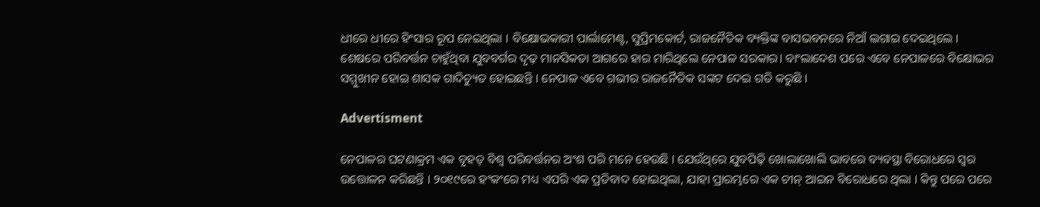ଧୀରେ ଧୀରେ ହିଂସାର ରୂପ ନେଇଥିଲା । ବିକ୍ଷୋଭକାରୀ ପାର୍ଲାମେଣ୍ଟ, ସୁପ୍ରିମକୋର୍ଟ, ରାଜନୈତିକ ବ୍ୟକ୍ତିଙ୍କ ବାସଭବନରେ ନିଆଁ ଲଗାଇ ଦେଇଥିଲେ । ଶେଷରେ ପରିବର୍ତ୍ତନ ଚାହୁଁଥିବା ଯୁବବର୍ଗର ଦୃଢ଼ ମାନସିକତା ଆଗରେ ହାର ମାରିଥିଲେ ନେପାଳ ସରକାର। ବାଂଲାଦେଶ ପରେ ଏବେ ନେପାଳରେ ବିକ୍ଷୋଭର ସମ୍ମୁଖୀନ ହୋଇ ଶାସକ ଗାଦିଚ୍ୟୁତ ହୋଇଛନ୍ତି । ନେପାଳ ଏବେ ଗଭୀର ରାଜନୈତିକ ସଙ୍କଟ ଦେଇ ଗତି କରୁଛି ।

Advertisment

ନେପାଳର ଘଟଣାକ୍ରମ ଏକ ବୃହତ୍ ବିଶ୍ୱ ପରିବର୍ତ୍ତନର ଅଂଶ ପରି ମନେ ହେଉଛି । ଯେଉଁଥିରେ ଯୁବପିଢ଼ି ଖୋଲାଖୋଲି ଭାବରେ ବ୍ୟବସ୍ଥା ବିରୋଧରେ ସ୍ୱର ଉତ୍ତୋଳନ କରିଛନ୍ତି । ୨୦୧୯ରେ ହଂକଂରେ ମଧ୍ୟ ଏପରି ଏକ ପ୍ରତିବାଦ ହୋଇଥିଲା, ଯାହା ପ୍ରାରମ୍ଭରେ ଏକ ଚୀନ୍ ଆଇନ ବିରୋଧରେ ଥିଲା । କିନ୍ତୁ ପରେ ପରେ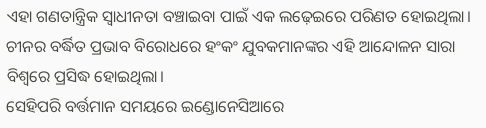ଏହା ଗଣତାନ୍ତ୍ରିକ ସ୍ୱାଧୀନତା ବଞ୍ଚାଇବା ପାଇଁ ଏକ ଲଢ଼େଇରେ ପରିଣତ ହୋଇଥିଲା। ଚୀନର ବର୍ଦ୍ଧିତ ପ୍ରଭାବ ବିରୋଧରେ ହଂକଂ ଯୁବକମାନଙ୍କର ଏହି ଆନ୍ଦୋଳନ ସାରା ବିଶ୍ୱରେ ପ୍ରସିଦ୍ଧ ହୋଇଥିଲା।
ସେହିପରି ବର୍ତ୍ତମାନ ସମୟରେ ଇଣ୍ଡୋନେସିଆରେ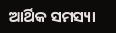ଆର୍ଥିକ ସମସ୍ୟା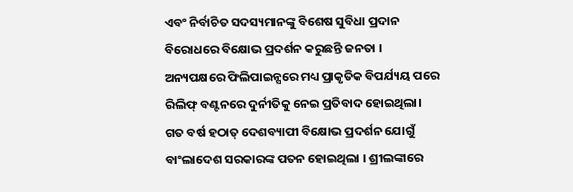ଏବଂ ନିର୍ବାଚିତ ସଦସ୍ୟମାନଙ୍କୁ ବିଶେଷ ସୁବିଧା ପ୍ରଦାନ ବିରୋଧରେ ବିକ୍ଷୋଭ ପ୍ରଦର୍ଶନ କରୁଛନ୍ତି ଜନତା । ଅନ୍ୟପକ୍ଷରେ ଫିଲିପାଇନ୍ସରେ ମଧ୍ୟ ପ୍ରାକୃତିକ ବିପର୍ଯ୍ୟୟ ପରେ ରିଲିଫ୍ ବଣ୍ଟନରେ ଦୁର୍ନୀତିକୁ ନେଇ ପ୍ରତିବାଦ ହୋଇଥିଲା। ଗତ ବର୍ଷ ହଠାତ୍ ଦେଶବ୍ୟାପୀ ବିକ୍ଷୋଭ ପ୍ରଦର୍ଶନ ଯୋଗୁଁ ବାଂଲାଦେଶ ସରକାରଙ୍କ ପତନ ହୋଇଥିଲା । ଶ୍ରୀଲଙ୍କାରେ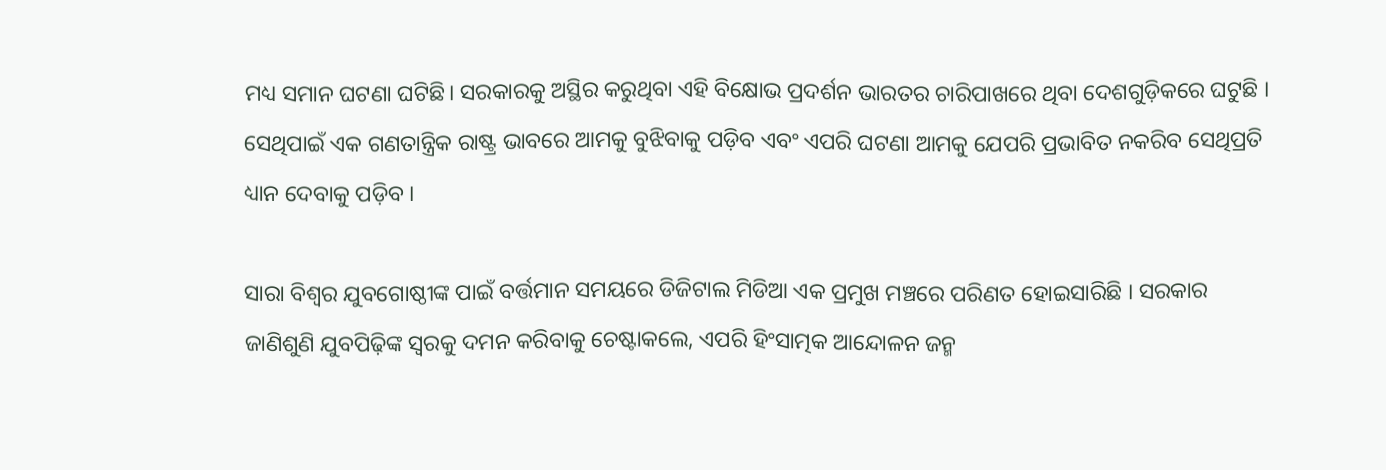ମଧ୍ୟ ସମାନ ଘଟଣା ଘଟିଛି। ସରକାରକୁ ଅସ୍ଥିର କରୁଥିବା ଏହି ବିକ୍ଷୋଭ ପ୍ରଦର୍ଶନ ଭାରତର ଚାରିପାଖରେ ଥିବା ଦେଶଗୁଡ଼ିକରେ ଘଟୁଛି । ସେଥିପାଇଁ ଏକ ଗଣତାନ୍ତ୍ରିକ ରାଷ୍ଟ୍ର ଭାବରେ ଆମକୁ ବୁଝିବାକୁ ପଡ଼ିବ ଏବଂ ଏପରି ଘଟଣା ଆମକୁ ଯେପରି ପ୍ରଭାବିତ ନକରିବ ସେଥିପ୍ରତି ଧ୍ୟାନ ଦେବାକୁ ପଡ଼ିବ ।

ସାରା ବିଶ୍ୱର ଯୁବଗୋଷ୍ଠୀଙ୍କ ପାଇଁ ବର୍ତ୍ତମାନ ସମୟରେ ଡିଜିଟାଲ ମିଡିଆ ଏକ ପ୍ରମୁଖ ମଞ୍ଚରେ ପରିଣତ ହୋଇସାରିଛି । ସରକାର ଜାଣିଶୁଣି ଯୁବପିଢ଼ିଙ୍କ ସ୍ୱରକୁ ଦମନ କରିବାକୁ ଚେଷ୍ଟାକଲେ, ଏପରି ହିଂସାତ୍ମକ ଆନ୍ଦୋଳନ ଜନ୍ମ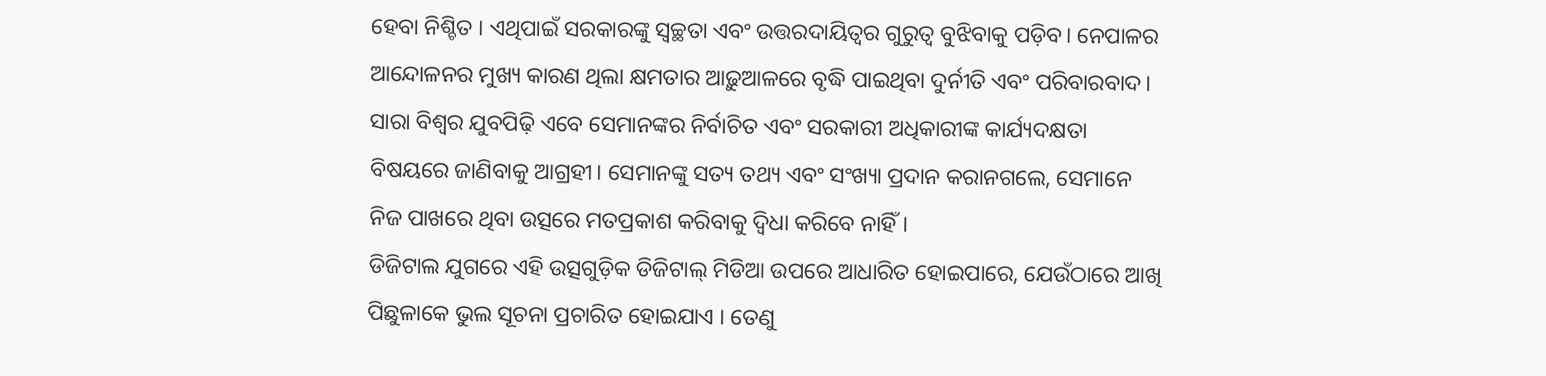ହେବା ନିଶ୍ଚିତ । ଏଥିପାଇଁ ସରକାରଙ୍କୁ ସ୍ୱଚ୍ଛତା ଏବଂ ଉତ୍ତରଦାୟିତ୍ୱର ଗୁରୁତ୍ୱ ବୁଝିବାକୁ ପଡ଼ିବ। ନେପାଳର ଆନ୍ଦୋଳନର ମୁଖ୍ୟ କାରଣ ଥିଲା କ୍ଷମତାର ଆଢ଼ୁଆଳରେ ବୃଦ୍ଧି ପାଇଥିବା ଦୁର୍ନୀତି ଏବଂ ପରିବାରବାଦ। ସାରା ବିଶ୍ୱର ଯୁବପିଢ଼ି ଏବେ ସେମାନଙ୍କର ନିର୍ବାଚିତ ଏବଂ ସରକାରୀ ଅଧିକାରୀଙ୍କ କାର୍ଯ୍ୟଦକ୍ଷତା ବିଷୟରେ ଜାଣିବାକୁ ଆଗ୍ରହୀ। ସେମାନଙ୍କୁ ସତ୍ୟ ତଥ୍ୟ ଏବଂ ସଂଖ୍ୟା ପ୍ରଦାନ କରାନଗଲେ, ସେମାନେ ନିଜ ପାଖରେ ଥିବା ଉତ୍ସରେ ମତପ୍ରକାଶ କରିବାକୁ ଦ୍ୱିଧା କରିବେ ନାହିଁ।
ଡିଜିଟାଲ ଯୁଗରେ ଏହି ଉତ୍ସଗୁଡ଼ିକ ଡିଜିଟାଲ୍ ମିଡିଆ ଉପରେ ଆଧାରିତ ହୋଇପାରେ, ଯେଉଁଠାରେ ଆଖି ପିଛୁଳାକେ ଭୁଲ ସୂଚନା ପ୍ରଚାରିତ ହୋଇଯାଏ । ତେଣୁ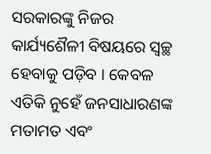ସରକାରଙ୍କୁ ନିଜର କାର୍ଯ୍ୟଶୈଳୀ ବିଷୟରେ ସ୍ୱଚ୍ଛ ହେବାକୁ ପଡ଼ିବ । କେବଳ ଏତିକି ନୁହେଁ ଜନସାଧାରଣଙ୍କ ମତାମତ ଏବଂ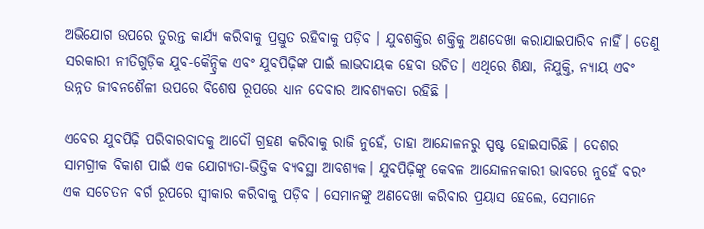ଅଭିଯୋଗ ଉପରେ ତୁରନ୍ତ କାର୍ଯ୍ୟ କରିବାକୁ ପ୍ରସ୍ତୁତ ରହିବାକୁ ପଡ଼ିବ । ଯୁବଶକ୍ତିର ଶକ୍ତିକୁ ଅଣଦେଖା କରାଯାଇପାରିବ ନାହିଁ। ତେଣୁ ସରକାରୀ ନୀତିଗୁଡ଼ିକ ଯୁବ-କୈନ୍ଦ୍ରିକ ଏବଂ ଯୁବପିଢ଼ିଙ୍କ ପାଇଁ ଲାଭଦାୟକ ହେବା ଉଚିତ। ଏଥିରେ ଶିକ୍ଷା, ନିଯୁକ୍ତି, ନ୍ୟାୟ ଏବଂ ଉନ୍ନତ ଜୀବନଶୈଳୀ ଉପରେ ବିଶେଷ ରୂପରେ ଧ୍ୟାନ ଦେବାର ଆବଶ୍ୟକତା ରହିଛି ।

ଏବେର ଯୁବପିଢ଼ି ପରିବାରବାଦକୁ ଆଦୌ ଗ୍ରହଣ କରିବାକୁ ରାଜି ନୁହେଁ, ତାହା ଆନ୍ଦୋଳନରୁ ସ୍ପଷ୍ଟ ହୋଇସାରିଛି । ଦେଶର ସାମଗ୍ରୀକ ବିକାଶ ପାଇଁ ଏକ ଯୋଗ୍ୟତା-ଭିତ୍ତିକ ବ୍ୟବସ୍ଥା ଆବଶ୍ୟକ। ଯୁବପିଢ଼ିଙ୍କୁ କେବଳ ଆନ୍ଦୋଳନକାରୀ ଭାବରେ ନୁହେଁ ବରଂ ଏକ ସଚେତନ ବର୍ଗ ରୂପରେ ସ୍ୱୀକାର କରିବାକୁ ପଡ଼ିବ । ସେମାନଙ୍କୁ ଅଣଦେଖା କରିବାର ପ୍ରୟାସ ହେଲେ, ସେମାନେ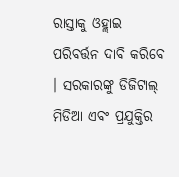ରାସ୍ତାକୁ ଓହ୍ଲାଇ ପରିବର୍ତ୍ତନ ଦାବି କରିବେ । ସରକାରଙ୍କୁ ଡିଜିଟାଲ୍ ମିଡିଆ ଏବଂ ପ୍ରଯୁକ୍ତିର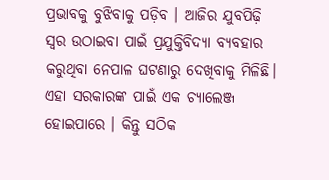ପ୍ରଭାବକୁ ବୁଝିବାକୁ ପଡ଼ିବ । ଆଜିର ଯୁବପିଢ଼ି ସ୍ୱର ଉଠାଇବା ପାଇଁ ପ୍ରଯୁକ୍ତିବିଦ୍ୟା ବ୍ୟବହାର କରୁଥିବା ନେପାଳ ଘଟଣାରୁ ଦେଖିବାକୁ ମିଳିଛି। ଏହା ସରକାରଙ୍କ ପାଇଁ ଏକ ଚ୍ୟାଲେଞ୍ଜ ହୋଇପାରେ । କିନ୍ତୁ ସଠିକ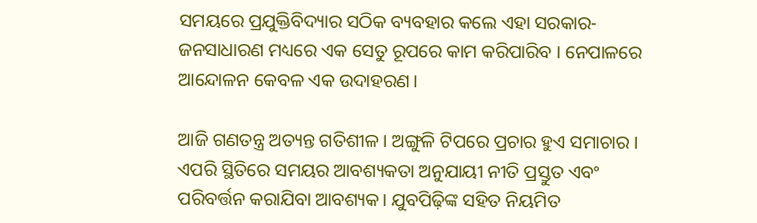ସମୟରେ ପ୍ରଯୁକ୍ତିବିଦ୍ୟାର ସଠିକ ବ୍ୟବହାର କଲେ ଏହା ସରକାର-ଜନସାଧାରଣ ମଧ୍ୟରେ ଏକ ସେତୁ ରୂପରେ କାମ କରିପାରିବ । ନେପାଳରେ ଆନ୍ଦୋଳନ କେବଳ ଏକ ଉଦାହରଣ।

ଆଜି ଗଣତନ୍ତ୍ର ଅତ୍ୟନ୍ତ ଗତିଶୀଳ। ଅଙ୍ଗୁଳି ଟିପରେ ପ୍ରଚାର ହୁଏ ସମାଚାର । ଏପରି ସ୍ଥିତିରେ ସମୟର ଆବଶ୍ୟକତା ଅନୁଯାୟୀ ନୀତି ପ୍ରସ୍ତୁତ ଏବଂ ପରିବର୍ତ୍ତନ କରାଯିବା ଆବଶ୍ୟକ। ଯୁବପିଢ଼ିଙ୍କ ସହିତ ନିୟମିତ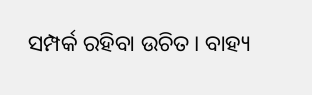ସମ୍ପର୍କ ରହିବା ଉଚିତ। ବାହ୍ୟ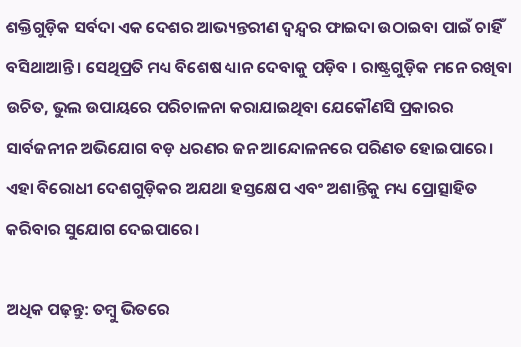ଶକ୍ତିଗୁଡ଼ିକ ସର୍ବଦା ଏକ ଦେଶର ଆଭ୍ୟନ୍ତରୀଣ ଦ୍ୱନ୍ଦ୍ୱର ଫାଇଦା ଉଠାଇବା ପାଇଁ ଚାହିଁ ବସିଥାଆନ୍ତି । ସେଥିପ୍ରତି ମଧ୍ୟ ବିଶେଷ ଧ୍ୟାନ ଦେବାକୁ ପଡ଼ିବ । ରାଷ୍ଟ୍ରଗୁଡ଼ିକ ମନେ ରଖିବା ଉଚିତ, ଭୁଲ ଉପାୟରେ ପରିଚାଳନା କରାଯାଇଥିବା ଯେକୌଣସି ପ୍ରକାରର ସାର୍ବଜନୀନ ଅଭିଯୋଗ ବଡ଼ ଧରଣର ଜନ ଆନ୍ଦୋଳନରେ ପରିଣତ ହୋଇପାରେ। ଏହା ବିରୋଧୀ ଦେଶଗୁଡ଼ିକର ଅଯଥା ହସ୍ତକ୍ଷେପ ଏବଂ ଅଶାନ୍ତିକୁ ମଧ୍ୟ ପ୍ରୋତ୍ସାହିତ କରିବାର ସୁଯୋଗ ଦେଇପାରେ।

ଅଧିକ ପଢ଼ନ୍ତୁ: ତମ୍ବୁ ଭିତରେ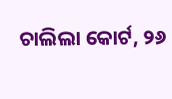ଚାଲିଲା କୋର୍ଟ, ୨୬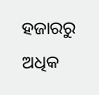ହଜାରରୁ ଅଧିକ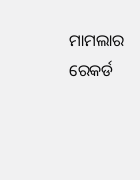ମାମଲାର ରେକର୍ଡ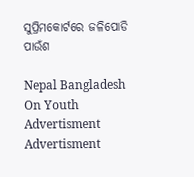ସୁପ୍ରିମକୋର୍ଟରେ ଜଳିପୋଡି ପାଉଁଶ

Nepal Bangladesh On Youth
Advertisment
Advertisment